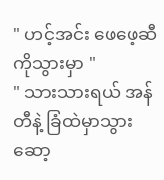" ဟင့်အင်း ဖေဖေ့ဆီကိုသွားမှာ "
" သားသားရယ် အန်တီနဲ့ ခြံထဲမှာသွားဆော့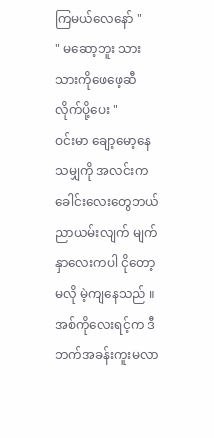ကြမယ်လေနော် "
" မဆော့ဘူး သားသားကိုဖေဖေ့ဆီလိုက်ပို့ပေး "
ဝင်းမာ ချော့မော့နေသမျှကို အလင်းက ခေါင်းလေးတွေဘယ်ညာယမ်းလျက် မျက်နှာလေးကပါ ငိုတော့မလို မဲ့ကျနေသည် ။ အစ်ကိုလေးရင့်က ဒီဘက်အခန်းကူးမလာ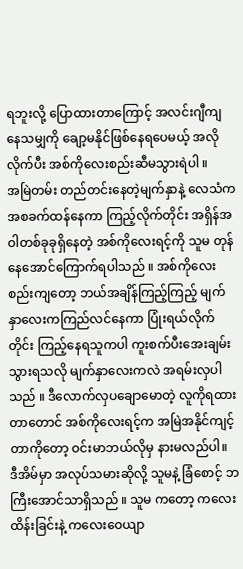ရဘူးလို့ ပြောထားတာကြောင့် အလင်းဂျီကျနေသမျှကို ချော့မနိုင်ဖြစ်နေရပေမယ့် အလိုလိုက်ပီး အစ်ကိုလေးစည်းဆီမသွားရဲပါ ။
အမြဲတမ်း တည်တင်းနေတဲ့မျက်နှာနဲ့ လေသံကအစခက်ထန်နေကာ ကြည့်လိုက်တိုင်း အရှိန်အဝါတစ်ခုခုရှိနေတဲ့ အစ်ကိုလေးရင့်ကို သူမ တုန်နေအောင်ကြောက်ရပါသည် ။ အစ်ကိုလေးစည်းကျတော့ ဘယ်အချိန်ကြည့်ကြည့် မျက်နှာလေးကကြည်လင်နေကာ ပြုံးရယ်လိုက်တိုင်း ကြည့်နေရသူကပါ ကူးစက်ပီးအေးချမ်းသွားရသလို မျက်နှာလေးကလဲ အရမ်းလှပါသည် ။ ဒီလောက်လှပချောမောတဲ့ လူကိုရထားတာတောင် အစ်ကိုလေးရင့်က အမြဲအနိုင်ကျင့်တာကိုတော့ ဝင်းမာဘယ်လိုမှ နားမလည်ပါ။
ဒီအိမ်မှာ အလုပ်သမားဆိုလို့ သူမနဲ့ ခြံစောင့် ဘကြီးအောင်သာရှိသည် ။ သူမ ကတော့ ကလေးထိန်းခြင်းနဲ့ ကလေးဝေယျာ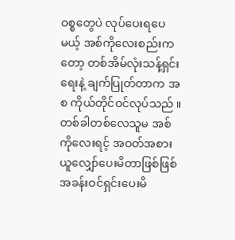ဝစ္စတွေပဲ လုပ်ပေးရပေမယ့် အစ်ကိုလေးစည်းကတော့ တစ်အိမ်လုံးသန့်ရှင်းရေးနဲ့ ချက်ပြုတ်တာက အစ ကိုယ်တိုင်ဝင်လုပ်သည် ။တစ်ခါတစ်လေသူမ အစ်ကိုလေးရင့် အဝတ်အစားယူလျှော်ပေးမိတာဖြစ်ဖြစ် အခန်းဝင်ရှင်းပေးမိ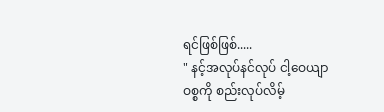ရင်ဖြစ်ဖြစ်.....
" နင့်အလုပ်နင်လုပ် ငါ့ဝေယျာဝစ္စကို စည်းလုပ်လိမ့်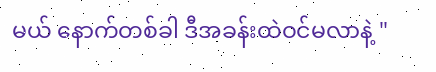မယ် နောက်တစ်ခါ ဒီအခန်းထဲဝင်မလာနဲ့ "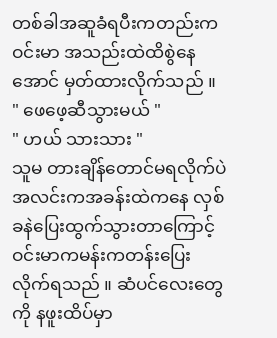တစ်ခါအဆူခံရပီးကတည်းက ဝင်းမာ အသည်းထဲထိစွဲနေအောင် မှတ်ထားလိုက်သည် ။
" ဖေဖေ့ဆီသွားမယ် "
" ဟယ် သားသား "
သူမ တားချိန်တောင်မရလိုက်ပဲ အလင်းကအခန်းထဲကနေ လှစ်ခနဲပြေးထွက်သွားတာကြောင့် ဝင်းမာကမန်းကတန်းပြေးလိုက်ရသည် ။ ဆံပင်လေးတွေကို နဖူးထိပ်မှာ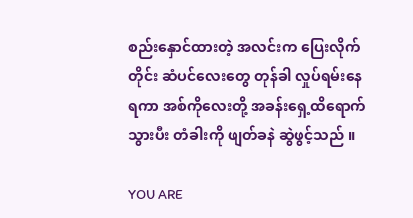စည်းနှောင်ထားတဲ့ အလင်းက ပြေးလိုက်တိုင်း ဆံပင်လေးတွေ တုန်ခါ လှုပ်ရမ်းနေရကာ အစ်ကိုလေးတို့ အခန်းရှေ့ထိရောက်သွားပီး တံခါးကို ဖျတ်ခနဲ ဆွဲဖွင့်သည် ။

YOU ARE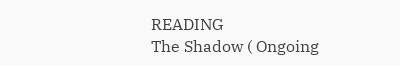READING
The Shadow ( Ongoing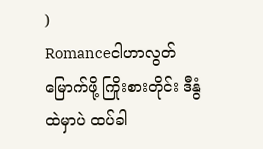)
Romanceငါဟာလွတ်မြောက်ဖို့ ကြိုးစားတိုင်း ဒီနွံထဲမှာပဲ ထပ်ခါ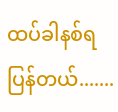ထပ်ခါနစ်ရပြန်တယ်.......